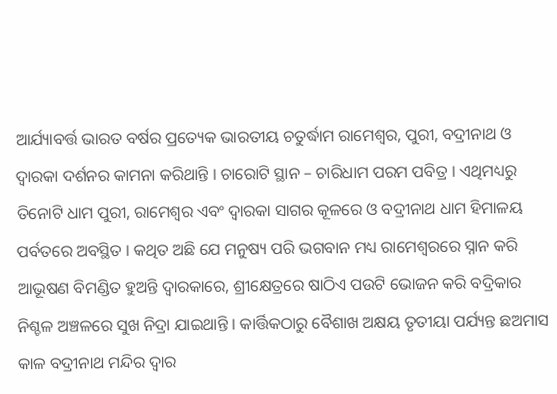ଆର୍ଯ୍ୟାବର୍ତ୍ତ ଭାରତ ବର୍ଷର ପ୍ରତ୍ୟେକ ଭାରତୀୟ ଚତୁର୍ଦ୍ଧାମ ରାମେଶ୍ୱର, ପୁରୀ, ବଦ୍ରୀନାଥ ଓ ଦ୍ୱାରକା ଦର୍ଶନର କାମନା କରିଥାନ୍ତି । ଚାରୋଟି ସ୍ଥାନ – ଚାରିଧାମ ପରମ ପବିତ୍ର । ଏଥିମଧ୍ୟରୁ ତିନୋଟି ଧାମ ପୁରୀ, ରାମେଶ୍ୱର ଏବଂ ଦ୍ୱାରକା ସାଗର କୂଳରେ ଓ ବଦ୍ରୀନାଥ ଧାମ ହିମାଳୟ ପର୍ବତରେ ଅବସ୍ଥିତ । କଥିତ ଅଛି ଯେ ମନୁଷ୍ୟ ପରି ଭଗବାନ ମଧ୍ୟ ରାମେଶ୍ୱରରେ ସ୍ନାନ କରି ଆଭୂଷଣ ବିମଣ୍ଡିତ ହୁଅନ୍ତି ଦ୍ୱାରକାରେ, ଶ୍ରୀକ୍ଷେତ୍ରରେ ଷାଠିଏ ପଉଟି ଭୋଜନ କରି ବଦ୍ରିକାର ନିଶ୍ଚଳ ଅଞ୍ଚଳରେ ସୁଖ ନିଦ୍ରା ଯାଇଥାନ୍ତି । କାର୍ତ୍ତିକଠାରୁ ବୈଶାଖ ଅକ୍ଷୟ ତୃତୀୟା ପର୍ଯ୍ୟନ୍ତ ଛଅମାସ କାଳ ବଦ୍ରୀନାଥ ମନ୍ଦିର ଦ୍ୱାର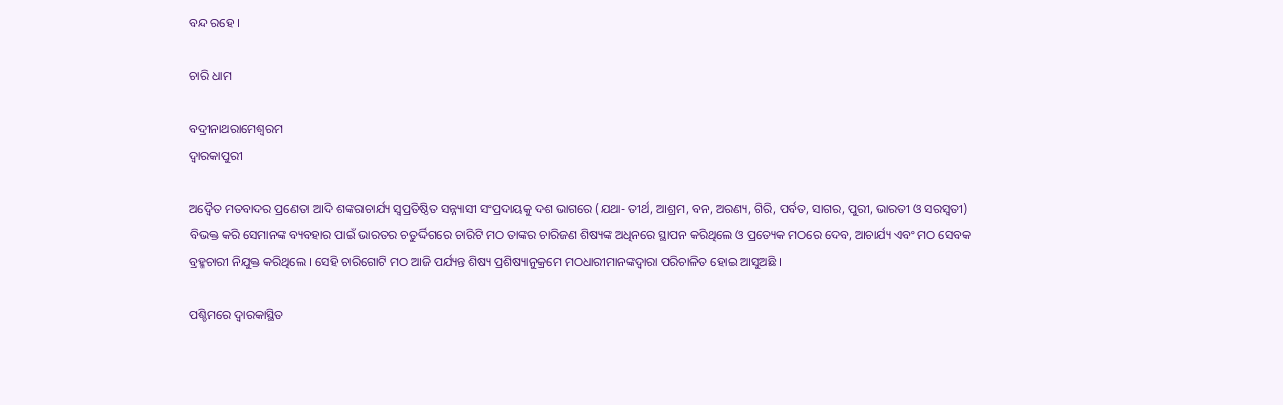ବନ୍ଦ ରହେ ।

ଚାରି ଧାମ

ବଦ୍ରୀନାଥରାମେଶ୍ଵରମ
ଦ୍ଵାରକାପୁରୀ

ଅଦ୍ୱୈତ ମତବାଦର ପ୍ରଣେତା ଆଦି ଶଙ୍କରାଚାର୍ଯ୍ୟ ସ୍ୱପ୍ରତିଷ୍ଠିତ ସନ୍ନ୍ୟାସୀ ସଂପ୍ରଦାୟକୁ ଦଶ ଭାଗରେ (ଯଥା- ତୀର୍ଥ, ଆଶ୍ରମ, ବନ, ଅରଣ୍ୟ, ଗିରି, ପର୍ବତ, ସାଗର, ପୁରୀ, ଭାରତୀ ଓ ସରସ୍ୱତୀ) ବିଭକ୍ତ କରି ସେମାନଙ୍କ ବ୍ୟବହାର ପାଇଁ ଭାରତର ଚତୁର୍ଦ୍ଦିଗରେ ଚାରିଟି ମଠ ତାଙ୍କର ଚାରିଜଣ ଶିଷ୍ୟଙ୍କ ଅଧିନରେ ସ୍ଥାପନ କରିଥିଲେ ଓ ପ୍ରତ୍ୟେକ ମଠରେ ଦେବ, ଆଚାର୍ଯ୍ୟ ଏବଂ ମଠ ସେବକ ବ୍ରହ୍ମଚାରୀ ନିଯୁକ୍ତ କରିଥିଲେ । ସେହି ଚାରିଗୋଟି ମଠ ଆଜି ପର୍ଯ୍ୟନ୍ତ ଶିଷ୍ୟ ପ୍ରଶିଷ୍ୟାନୁକ୍ରମେ ମଠଧାରୀମାନଙ୍କଦ୍ୱାରା ପରିଚାଳିତ ହୋଇ ଆସୁଅଛି ।

ପଶ୍ଚିମରେ ଦ୍ୱାରକାସ୍ଥିତ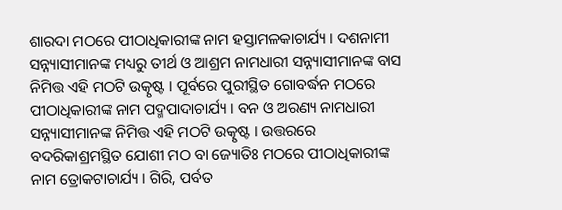ଶାରଦା ମଠରେ ପୀଠାଧିକାରୀଙ୍କ ନାମ ହସ୍ତାମଳକାଚାର୍ଯ୍ୟ । ଦଶନାମୀ ସନ୍ନ୍ୟାସୀମାନଙ୍କ ମଧ୍ୟରୁ ତୀର୍ଥ ଓ ଆଶ୍ରମ ନାମଧାରୀ ସନ୍ନ୍ୟାସୀମାନଙ୍କ ବାସ ନିମିତ୍ତ ଏହି ମଠଟି ଉତ୍କୃଷ୍ଟ । ପୂର୍ବରେ ପୁରୀସ୍ଥିତ ଗୋବର୍ଦ୍ଧନ ମଠରେ ପୀଠାଧିକାରୀଙ୍କ ନାମ ପଦ୍ମପାଦାଚାର୍ଯ୍ୟ । ବନ ଓ ଅରଣ୍ୟ ନାମଧାରୀ ସନ୍ନ୍ୟାସୀମାନଙ୍କ ନିମିତ୍ତ ଏହି ମଠଟି ଉତ୍କୃଷ୍ଟ । ଉତ୍ତରରେ ବଦରିକାଶ୍ରମସ୍ଥିତ ଯୋଶୀ ମଠ ବା ଜ୍ୟୋତିଃ ମଠରେ ପୀଠାଧିକାରୀଙ୍କ ନାମ ତ୍ରୋକଟାଚାର୍ଯ୍ୟ । ଗିରି, ପର୍ବତ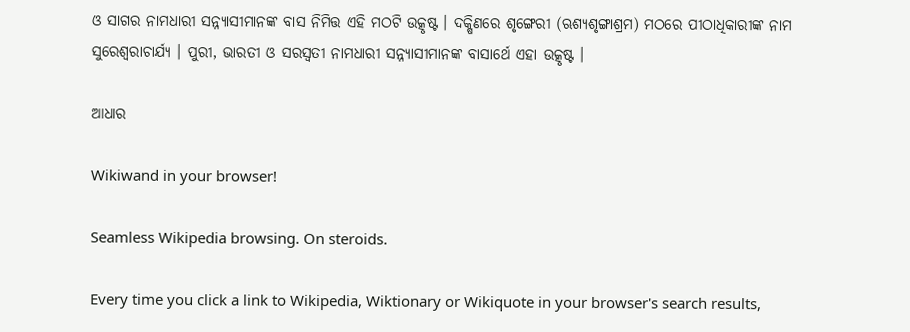ଓ ସାଗର ନାମଧାରୀ ସନ୍ନ୍ୟାସୀମାନଙ୍କ ବାସ ନିମିତ୍ତ ଏହି ମଠଟି ଉତ୍କୃଷ୍ଟ । ଦକ୍ଷିଣରେ ଶୃଙ୍ଗେରୀ (ଋଶ୍ୟଶୃଙ୍ଗାଶ୍ରମ) ମଠରେ ପୀଠାଧିକାରୀଙ୍କ ନାମ ସୁରେଶ୍ୱରାଚାର୍ଯ୍ୟ । ପୁରୀ, ଭାରତୀ ଓ ସରସ୍ୱତୀ ନାମଧାରୀ ସନ୍ନ୍ୟାସୀମାନଙ୍କ ବାସାର୍ଥେ ଏହା ଉତ୍କୃଷ୍ଟ ।

ଆଧାର

Wikiwand in your browser!

Seamless Wikipedia browsing. On steroids.

Every time you click a link to Wikipedia, Wiktionary or Wikiquote in your browser's search results,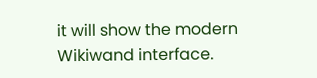it will show the modern Wikiwand interface.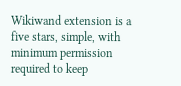Wikiwand extension is a five stars, simple, with minimum permission required to keep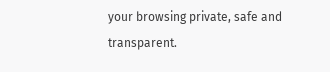your browsing private, safe and transparent.